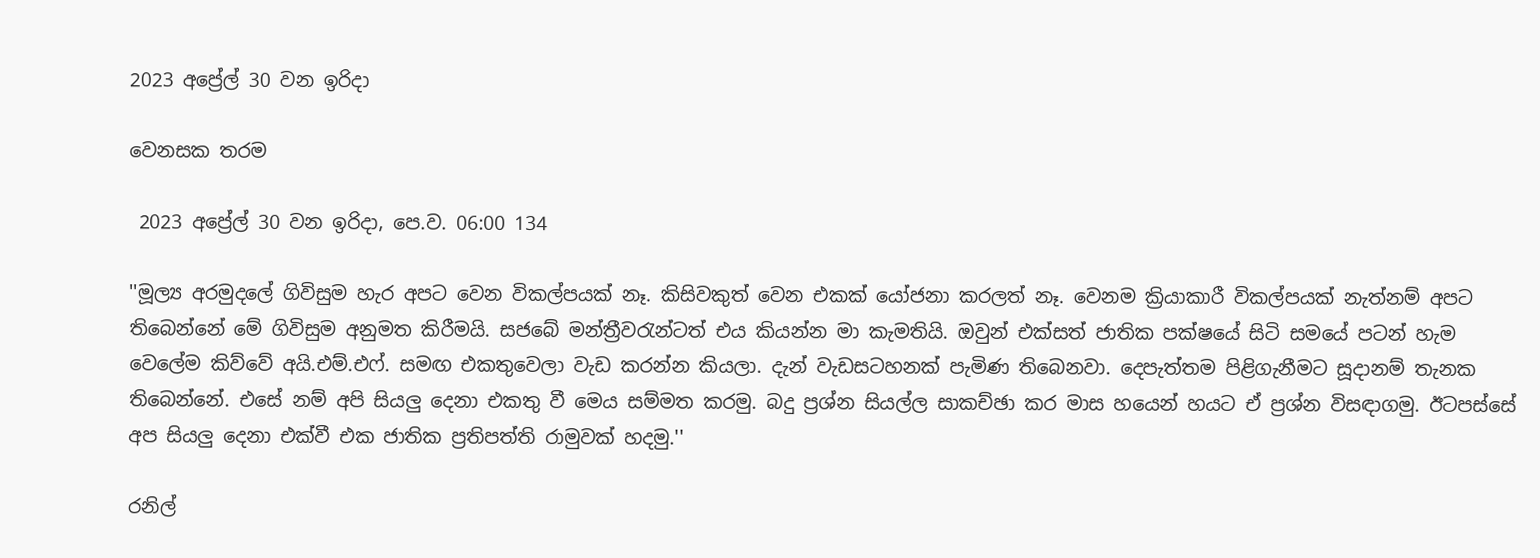2023 අප්‍රේල් 30 වන ඉරිදා

වෙනසක තරම

 2023 අප්‍රේල් 30 වන ඉරිදා, පෙ.ව. 06:00 134

''මූල්‍ය අරමුදලේ ගිවිසුම හැර අපට වෙන විකල්පයක් නෑ. කිසිවකුත් වෙන එකක් යෝජනා කරලත් නෑ. වෙනම ක්‍රියාකාරී විකල්පයක් නැත්නම් අපට තිබෙන්නේ මේ ගිවිසුම අනුමත කිරීමයි. සජබේ මන්ත්‍රීවරැන්ටත් එය කියන්න මා කැමතියි. ඔවුන් එක්සත් ජාතික පක්ෂයේ සිටි සමයේ පටන් හැම වෙලේම කිව්වේ අයි.එම්.එෆ්. සමඟ එකතුවෙලා වැඩ කරන්න කියලා. දැන් වැඩසටහනක් පැමිණ තිබෙනවා. දෙපැත්තම පිළිගැනීමට සූදානම් තැනක තිබෙන්නේ. එසේ නම් අපි සියලු දෙනා එකතු වී මෙය සම්මත කරමු. බදු ප්‍රශ්න සියල්ල සාකච්ඡා කර මාස හයෙන් හයට ඒ ප්‍රශ්න විසඳාගමු. ඊටපස්සේ අප සියලු දෙනා එක්වී එක ජාතික ප්‍රතිපත්ති රාමුවක් හදමු.''

රනිල්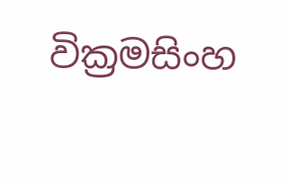වික්‍රමසිංහ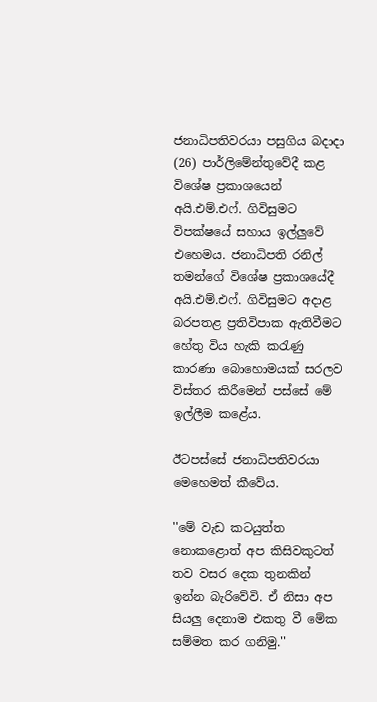ජනාධිපතිවරයා පසුගිය බදාදා (26) පාර්ලිමේන්තුවේදී කළ විශේෂ ප්‍රකාශයෙන් අයි.එම්.එෆ්. ගිවිසුමට විපක්ෂයේ සහාය ඉල්ලුවේ එහෙමය. ජනාධිපති රනිල් තමන්ගේ විශේෂ ප්‍රකාශයේදී අයි.එම්.එෆ්. ගිවිසුමට අදාළ බරපතළ ප්‍රතිවිපාක ඇතිවීමට හේතු විය හැකි කරැණු කාරණා බොහොමයක් සරලව විස්තර කිරීමෙන් පස්සේ මේ ඉල්ලීම කළේය.

ඊටපස්සේ ජනාධිපතිවරයා මෙහෙමත් කීවේය.

''මේ වැඩ කටයුත්ත නොකළොත් අප කිසිවකුටත් තව වසර දෙක තුනකින් ඉන්න බැරිවේවි. ඒ නිසා අප සියලු දෙනාම එකතු වී මේක සම්මත කර ගනිමු.''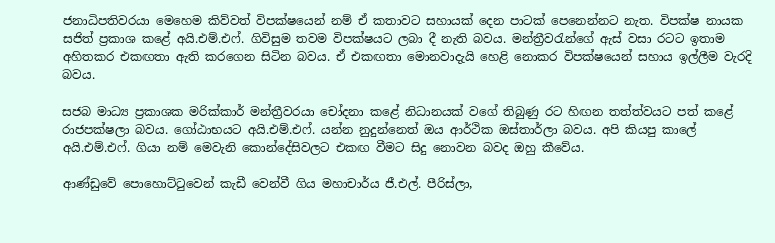ජනාධිපතිවරයා මෙහෙම කිව්වත් විපක්ෂයෙන් නම් ඒ කතාවට සහායක් දෙන පාටක් පෙනෙන්නට නැත. විපක්ෂ නායක සජිත් ප්‍රකාශ කළේ අයි.එම්.එෆ්. ගිවිසුම තවම විපක්ෂයට ලබා දී නැති බවය. මන්ත්‍රීවරැන්ගේ ඇස් වසා රටට ඉතාම අහිතකර එකඟතා ඇති කරගෙන සිටින බවය. ඒ එකඟතා මොනවාදැයි හෙළි නොකර විපක්ෂයෙන් සහාය ඉල්ලීම වැරදි බවය.

සජබ මාධ්‍ය ප්‍රකාශක මරික්කාර් මන්ත්‍රීවරයා චෝදනා කළේ නිධානයක් වගේ තිබුණු රට හිඟන තත්ත්වයට පත් කළේ රාජපක්ෂලා බවය. ගෝඨාභයට අයි.එම්.එෆ්. යන්න නුදුන්නෙත් ඔය ආර්ථික ඔස්තාර්ලා බවය. අපි කියපු කාලේ අයි.එම්.එෆ්. ගියා නම් මෙවැනි කොන්දේසිවලට එකඟ වීමට සිදු නොවන බවද ඔහු කීවේය.

ආණ්ඩුවේ පොහොට්ටුවෙන් කැඩී වෙන්වී ගිය මහාචාර්ය ජී.එල්. පීරිස්ලා,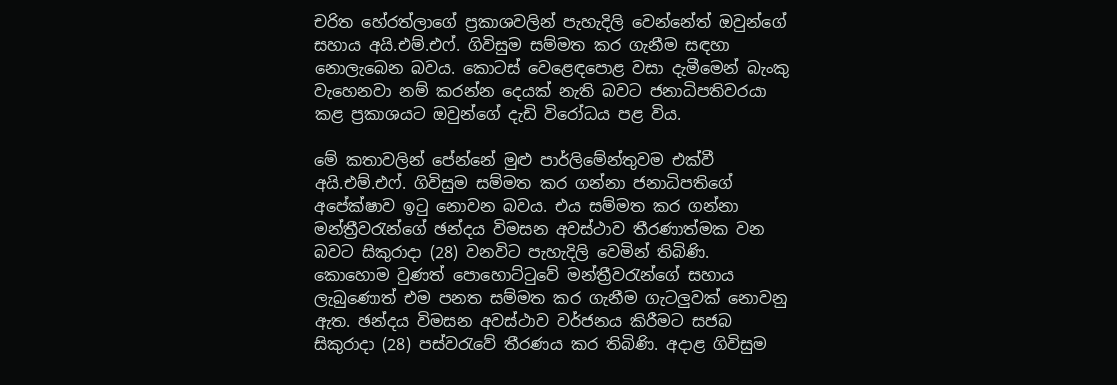චරිත හේරත්ලාගේ ප්‍රකාශවලින් පැහැදිලි වෙන්නේත් ඔවුන්ගේ සහාය අයි.එම්.එෆ්. ගිවිසුම සම්මත කර ගැනීම සඳහා නොලැබෙන බවය. කොටස් වෙළෙඳපොළ වසා දැමීමෙන් බැංකු වැහෙනවා නම් කරන්න දෙයක් නැති බවට ජනාධිපතිවරයා කළ ප්‍රකාශයට ඔවුන්ගේ දැඩි විරෝධය පළ විය.

මේ කතාවලින් පේන්නේ මුළු පාර්ලිමේන්තුවම එක්වී අයි.එම්.එෆ්. ගිවිසුම සම්මත කර ගන්නා ජනාධිපතිගේ අපේක්ෂාව ඉටු නොවන බවය. එය සම්මත කර ගන්නා මන්ත්‍රීවරැන්ගේ ඡන්දය විමසන අවස්ථාව තීරණාත්මක වන බවට සිකුරාදා (28) වනවිට පැහැදිලි වෙමින් තිබිණි. කොහොම වුණත් පොහොට්ටුවේ මන්ත්‍රීවරැන්ගේ සහාය ලැබුණොත් එම පනත සම්මත කර ගැනීම ගැටලුවක් නොවනු ඇත. ඡන්දය විමසන අවස්ථාව වර්ජනය කිරීමට සජබ සිකුරාදා (28) පස්වරැවේ තීරණය කර තිබිණි. අදාළ ගිවිසුම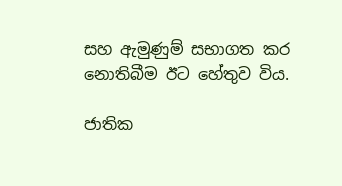සහ ඇමුණුම් සභාගත කර නොතිබීම ඊට හේතුව විය.

ජාතික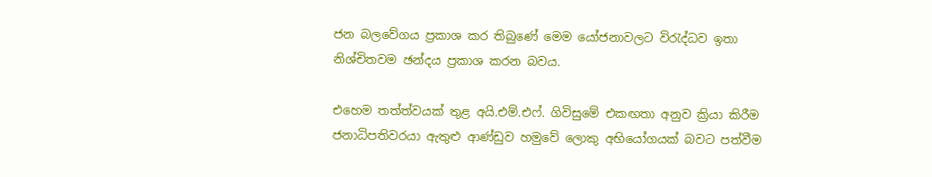ජන බලවේගය ප්‍රකාශ කර තිබුණේ මෙම යෝජනාවලට විරැද්ධව ඉතා නිශ්චිතවම ඡන්දය ප්‍රකාශ කරන බවය.

එහෙම තත්ත්වයක් තුළ අයි.එම්.එෆ්. ගිවිසුමේ එකඟතා අනුව ක්‍රියා කිරීම ජනාධිපතිවරයා ඇතුළු ආණ්ඩුව හමුවේ ලොකු අභියෝගයක් බවට පත්වීම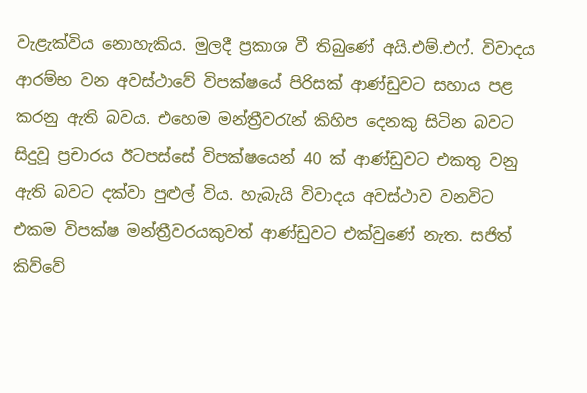වැළැක්විය නොහැකිය. මුලදී ප්‍රකාශ වී තිබුණේ අයි.එම්.එෆ්. විවාදය ආරම්භ වන අවස්ථාවේ විපක්ෂයේ පිරිසක් ආණ්ඩුවට සහාය පළ කරනු ඇති බවය. එහෙම මන්ත්‍රීවරැන් කිහිප දෙනකු සිටින බවට සිදුවූ ප්‍රචාරය ඊටපස්සේ විපක්ෂයෙන් 40 ක් ආණ්ඩුවට එකතු වනු ඇති බවට දක්වා පුළුල් විය. හැබැයි විවාදය අවස්ථාව වනවිට එකම විපක්ෂ මන්ත්‍රීවරයකුවත් ආණ්ඩුවට එක්වුණේ නැත. සජිත් කිව්වේ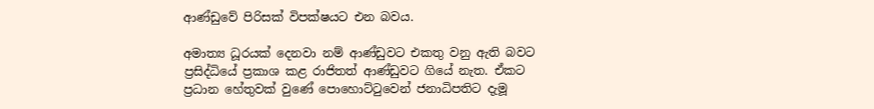ආණ්ඩුවේ පිරිසක් විපක්ෂයට එන බවය.

අමාත්‍ය ධූරයක් දෙනවා නම් ආණ්ඩුවට එකතු වනු ඇති බවට ප්‍රසිද්ධියේ ප්‍රකාශ කළ රාජිතත් ආණ්ඩුවට ගියේ නැත. ඒකට ප්‍රධාන හේතුවක් වුණේ පොහොට්ටුවෙන් ජනාධිපතිට දැමූ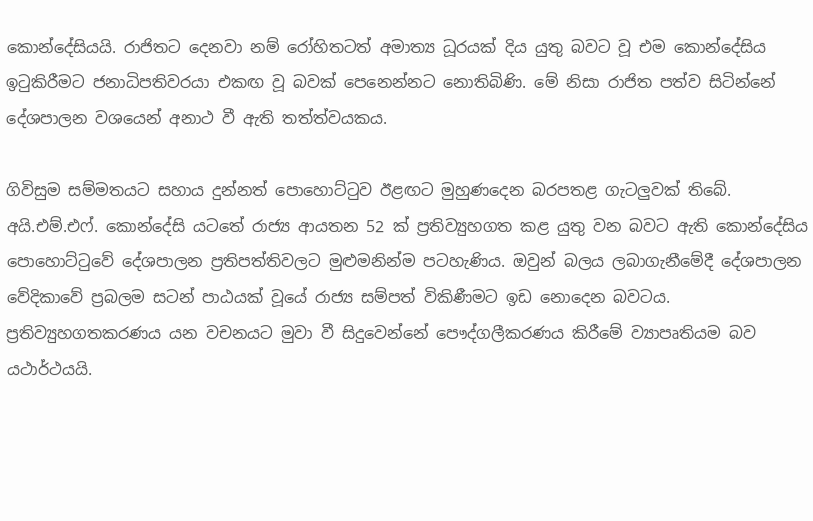කොන්දේසියයි. රාජිතට දෙනවා නම් රෝහිතටත් අමාත්‍ය ධූරයක් දිය යුතු බවට වූ එම කොන්දේසිය ඉටුකිරීමට ජනාධිපතිවරයා එකඟ වූ බවක් පෙනෙන්නට නොතිබිණි. මේ නිසා රාජිත පත්ව සිටින්නේ දේශපාලන වශයෙන් අනාථ වී ඇති තත්ත්වයකය.

ගිවිසුම සම්මතයට සහාය දුන්නත් පොහොට්ටුව ඊළඟට මුහුණදෙන බරපතළ ගැටලුවක් තිබේ. අයි.එම්.එෆ්. කොන්දේසි යටතේ රාජ්‍ය ආයතන 52 ක් ප්‍රතිව්‍යුහගත කළ යුතු වන බවට ඇති කොන්දේසිය පොහොට්ටුවේ දේශපාලන ප්‍රතිපත්තිවලට මුළුමනින්ම පටහැණිය. ඔවුන් බලය ලබාගැනීමේදී දේශපාලන වේදිකාවේ ප්‍රබලම සටන් පාඨයක් වූයේ රාජ්‍ය සම්පත් විකිණීමට ඉඩ නොදෙන බවටය. ප්‍රතිව්‍යුහගතකරණය යන වචනයට මුවා වී සිදුවෙන්නේ පෞද්ගලීකරණය කිරීමේ ව්‍යාපෘතියම බව යථාර්ථයයි.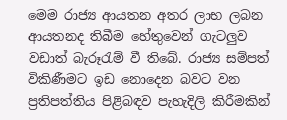මෙම රාජ්‍ය ආයතන අතර ලාභ ලබන ආයතනද තිබීම හේතුවෙන් ගැටලුව වඩාත් බැරූරැම් වී තිබේ. රාජ්‍ය සම්පත් විකිණීමට ඉඩ නොදෙන බවට වන ප්‍රතිපත්තිය පිළිබඳව පැහැදිලි කිරීමකින්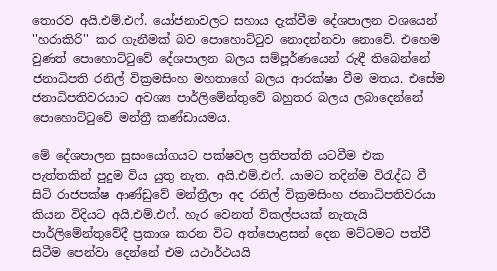තොරව අයි.එම්.එෆ්. යෝජනාවලට සහාය දැක්වීම දේශපාලන වශයෙන් ''හරාකිරි'' කර ගැනීමක් බව පොහොට්ටුව නොදන්නවා නොවේ. එහෙම වුණත් පොහොට්ටුවේ දේශපාලන බලය සම්පූර්ණයෙන් රුඳී තිබෙන්නේ ජනාධිපති රනිල් වික්‍රමසිංහ මහතාගේ බලය ආරක්ෂා වීම මතය. එසේම ජනාධිපතිවරයාට අවශ්‍ය පාර්ලිමේන්තුවේ බහුතර බලය ලබාදෙන්නේ පොහොට්ටුවේ මන්ත්‍රී කණ්ඩායමය.

මේ දේශපාලන සුසංයෝගයට පක්ෂවල ප්‍රතිපත්ති යටවීම එක පැත්තකින් පුදුම විය යුතු නැත. අයි.එම්.එෆ්. යාමට තදින්ම විරැද්ධ වී සිටි රාජපක්ෂ ආණ්ඩුවේ මන්ත්‍රීලා අද රනිල් වික්‍රමසිංහ ජනාධිපතිවරයා කියන විදියට අයි.එම්.එෆ්. හැර වෙනත් විකල්පයක් නැතැයි පාර්ලිමේන්තුවේදී ප්‍රකාශ කරන විට අත්පොළසන් දෙන මට්ටමට පත්වී සිටීම පෙන්වා දෙන්නේ එම යථාර්ථයයි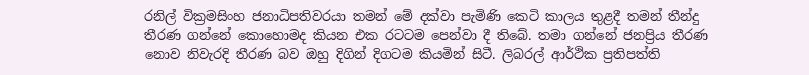රනිල් වික්‍රමසිංහ ජනාධිපතිවරයා තමන් මේ දක්වා පැමිණි කෙටි කාලය තුළදී තමන් තීන්දු තීරණ ගන්නේ කොහොමද කියන එක රටටම පෙන්වා දී තිබේ. තමා ගන්නේ ජනප්‍රිය තීරණ නොව නිවැරදි තීරණ බව ඔහු දිගින් දිගටම කියමින් සිටී. ලිබරල් ආර්ථික ප්‍රතිපත්ති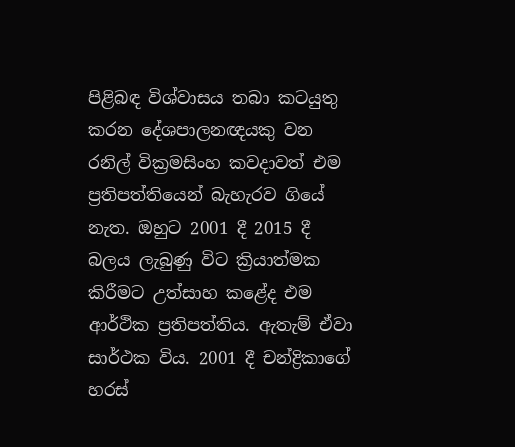පිළිබඳ විශ්වාසය තබා කටයුතු කරන දේශපාලනඥයකු වන රනිල් වික්‍රමසිංහ කවදාවත් එම ප්‍රතිපත්තියෙන් බැහැරව ගියේ නැත. ඔහුට 2001 දී 2015 දී බලය ලැබුණු විට ක්‍රියාත්මක කිරීමට උත්සාහ කළේද එම ආර්ථික ප්‍රතිපත්තිය. ඇතැම් ඒවා සාර්ථක විය. 2001 දී චන්ද්‍රිකාගේ හරස්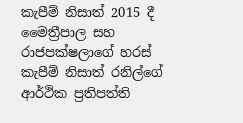කැපීම් නිසාත් 2015 දී මෛත්‍රීපාල සහ රාජපක්ෂලාගේ හරස් කැපීම් නිසාත් රනිල්ගේ ආර්ථික ප්‍රතිපත්ති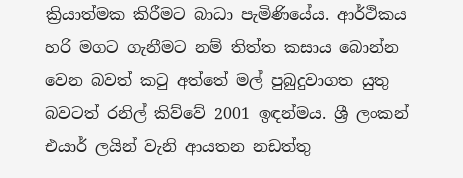ක්‍රියාත්මක කිරීමට බාධා පැමිණියේය. ආර්ථිකය හරි මගට ගැනීමට නම් තිත්ත කසාය බොන්න වෙන බවත් කටු අත්තේ මල් පුබුදුවාගත යුතු බවටත් රනිල් කිව්වේ 2001 ඉඳන්මය. ශ්‍රී ලංකන් එයාර් ලයින් වැනි ආයතන නඩත්තු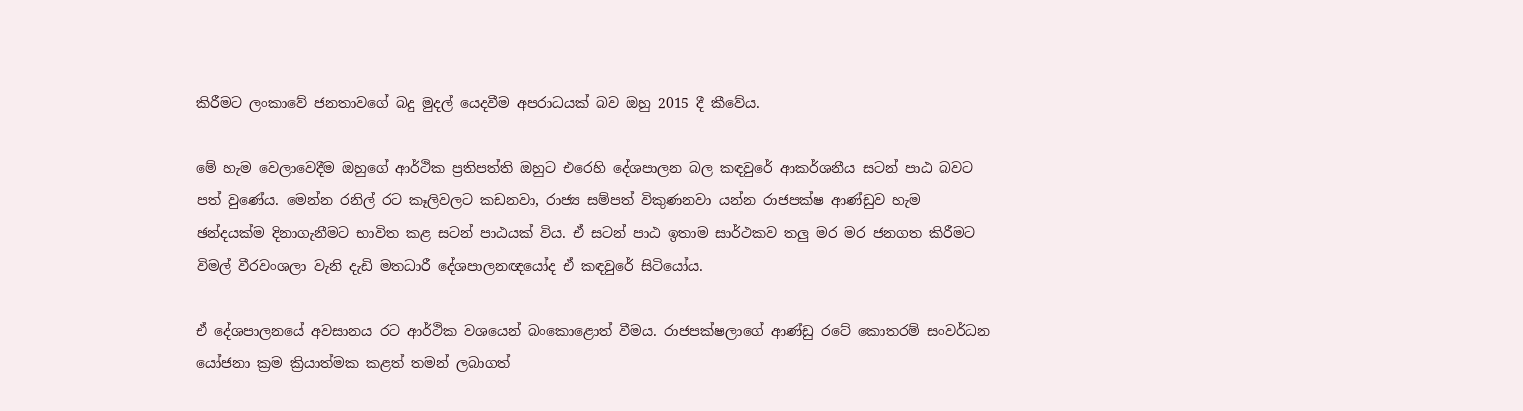කිරීමට ලංකාවේ ජනතාවගේ බදු මුදල් යෙදවීම අපරාධයක් බව ඔහු 2015 දී කීවේය.

මේ හැම වෙලාවෙදීම ඔහුගේ ආර්ථික ප්‍රතිපත්ති ඔහුට එරෙහි දේශපාලන බල කඳවුරේ ආකර්ශනීය සටන් පාඨ බවට පත් වුණේය. මෙන්න රනිල් රට කෑලිවලට කඩනවා, රාජ්‍ය සම්පත් විකුණනවා යන්න රාජපක්ෂ ආණ්ඩුව හැම ඡන්දයක්ම දිනාගැනීමට භාවිත කළ සටන් පාඨයක් විය. ඒ සටන් පාඨ ඉතාම සාර්ථකව තලු මර මර ජනගත කිරීමට විමල් වීරවංශලා වැනි දැඩි මතධාරී දේශපාලනඥයෝද ඒ කඳවුරේ සිටියෝය.

ඒ දේශපාලනයේ අවසානය රට ආර්ථික වශයෙන් බංකොළොත් වීමය. රාජපක්ෂලාගේ ආණ්ඩු රටේ කොතරම් සංවර්ධන යෝජනා ක්‍රම ක්‍රියාත්මක කළත් තමන් ලබාගත්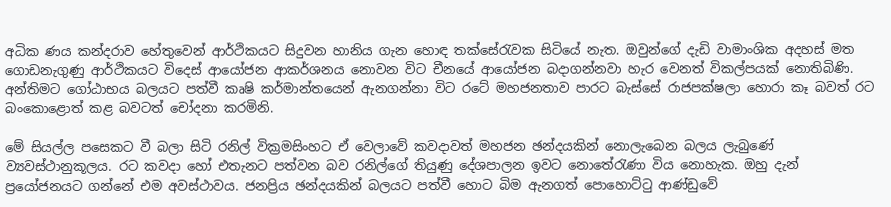අධික ණය කන්දරාව හේතුවෙන් ආර්ථිකයට සිදුවන හානිය ගැන හොඳ තක්සේරැවක සිටියේ නැත. ඔවුන්ගේ දැඩි වාමාංශික අදහස් මත ගොඩනැගුණු ආර්ථිකයට විදෙස් ආයෝජන ආකර්ශනය නොවන විට චීනයේ ආයෝජන බදාගන්නවා හැර වෙනත් විකල්පයක් නොතිබිණි. අන්තිමට ගෝඨාභය බලයට පත්වී කෘෂි කර්මාන්තයෙන් ඇනගන්නා විට රටේ මහජනතාව පාරට බැස්සේ රාජපක්ෂලා හොරා කෑ බවත් රට බංකොළොත් කළ බවටත් චෝදනා කරමිනි.

මේ සියල්ල පසෙකට වී බලා සිටි රනිල් වික්‍රමසිංහට ඒ වෙලාවේ කවදාවත් මහජන ඡන්දයකින් නොලැබෙන බලය ලැබුණේ ව්‍යවස්ථානුකූලය. රට කවදා හෝ එතැනට පත්වන බව රනිල්ගේ තියුණු දේශපාලන ඉවට නොතේරැණා විය නොහැක. ඔහු දැන් ප්‍රයෝජනයට ගන්නේ එම අවස්ථාවය. ජනප්‍රිය ඡන්දයකින් බලයට පත්වී හොට බිම ඇනගත් පොහොට්ටු ආණ්ඩුවේ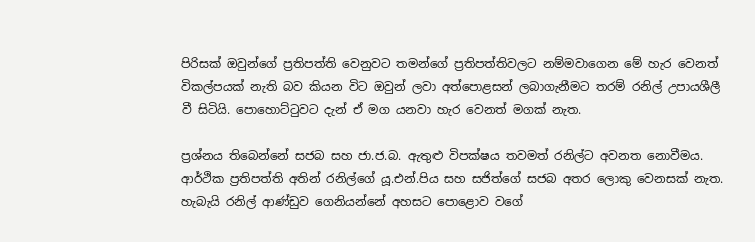පිරිසක් ඔවුන්ගේ ප්‍රතිපත්ති වෙනුවට තමන්ගේ ප්‍රතිපත්තිවලට නම්මවාගෙන මේ හැර වෙනත් විකල්පයක් නැති බව කියන විට ඔවුන් ලවා අත්පොළසන් ලබාගැනීමට තරම් රනිල් උපායශීලී වී සිටියි. පොහොට්ටුවට දැන් ඒ මග යනවා හැර වෙනත් මගක් නැත.

ප්‍රශ්නය තිබෙන්නේ සජබ සහ ජා.ජ.බ. ඇතුළු විපක්ෂය තවමත් රනිල්ට අවනත නොවීමය. ආර්ථික ප්‍රතිපත්ති අතින් රනිල්ගේ යූ.එන්.පිය සහ සජිත්ගේ සජබ අතර ලොකු වෙනසක් නැත. හැබැයි රනිල් ආණ්ඩුව ගෙනියන්නේ අහසට පොළොව වගේ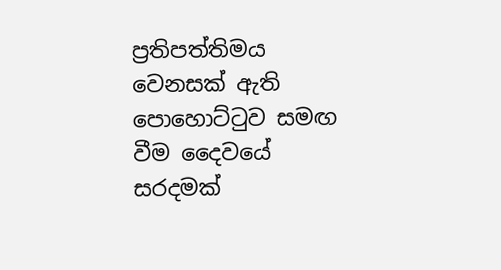ප්‍රතිපත්තිමය වෙනසක් ඇති පොහොට්ටුව සමඟ වීම දෛවයේ සරදමක්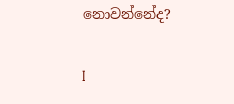නොවන්නේද?

I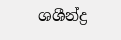ශශීන්ද්‍ර